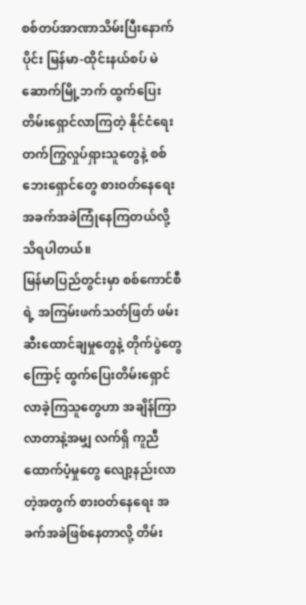စစ်တပ်အာဏာသိမ်းပြီးနောက်ပိုင်း မြန်မာ-ထိုင်းနယ်စပ် မဲဆောက်မြို့ဘက် ထွက်ပြေး တိမ်းရှောင်လာကြတဲ့ နိုင်ငံရေးတက်ကြွလှုပ်ရှားသူတွေနဲ့ စစ်ဘေးရှောင်တွေ စားဝတ်နေရေး အခက်အခဲကြုံနေကြတယ်လို့ သိရပါတယ်။
မြန်မာပြည်တွင်းမှာ စစ်ကောင်စီရဲ့ အကြမ်းဖက်သတ်ဖြတ် ဖမ်းဆီးထောင်ချမှုတွေနဲ့ တိုက်ပွဲတွေကြောင့် ထွက်ပြေးတိမ်းရှောင်လာခဲ့ကြသူတွေဟာ အချိန်ကြာလာတာနဲ့အမျှ လက်ရှိ ကူညီထောက်ပံ့မှုတွေ လျော့နည်းလာတဲ့အတွက် စားဝတ်နေရေး အခက်အခဲဖြစ်နေတာလို့ တိမ်း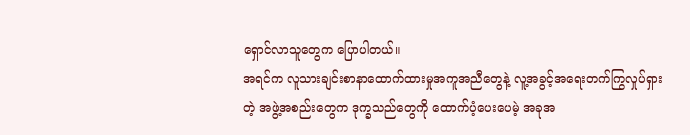ရှောင်လာသူတွေက ပြောပါတယ်။
အရင်က လူသားချင်းစာနာထောက်ထားမှုအကူအညီတွေနဲ့ လူ့အခွင့်အရေးတက်ကြွလှုပ်ရှားတဲ့ အဖွဲ့အစည်းတွေက ဒုက္ခသည်တွေကို ထောက်ပံ့ပေးပေမဲ့ အခုအ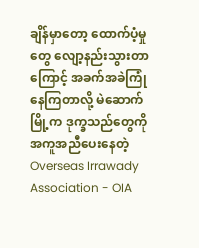ချိန်မှာတော့ ထောက်ပံ့မှုတွေ လျော့နည်းသွားတာကြောင့် အခက်အခဲကြုံနေကြတာလို့ မဲဆောက်မြို့က ဒုက္ခသည်တွေကို အကူအညီပေးနေတဲ့ Overseas Irrawady Association - OIA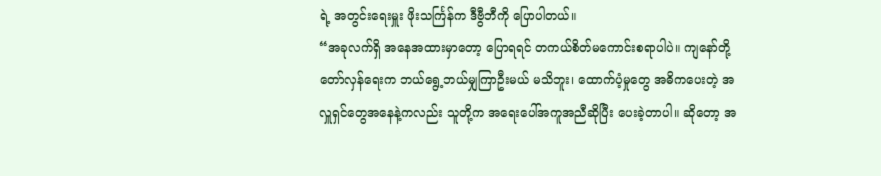ရဲ့ အတွင်းရေးမှူး ဖိုးသင်္ကြန်က ဒီဗွီဘီကို ပြောပါတယ်။
“အခုလက်ရှိ အနေအထားမှာတော့ ပြောရရင် တကယ်စိတ်မကောင်းစရာပါပဲ။ ကျနော်တို့ တော်လှန်ရေးက ဘယ်ရွေ့ဘယ်မျှကြာဦးမယ် မသိဘူး၊ ထောက်ပံ့မှုတွေ အဓိကပေးတဲ့ အလှူရှင်တွေအနေနဲ့ကလည်း သူတို့က အရေးပေါ်အကူအညီဆိုပြီး ပေးခဲ့တာပါ။ ဆိုတော့ အ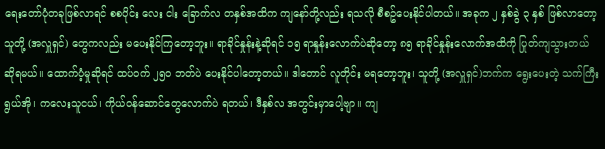ရေးတော်ပုံတခုဖြစ်လာရင် စစပိုင်း လေး ငါး ခြောက်လ တနှစ်အထိက ကျနော်တို့လည်း ရသလို စီစဥ်ပေးနိုင်ပါတယ်။ အခုက ၂ နှစ်ခွဲ ၃ နှစ် ဖြစ်လာတော့ သူတို့ (အလှူရှင်) တွေကလည်း မပေးနိုင်ကြတော့ဘူး။ ရာခိုင်နှုန်းနဲ့ဆိုရင် ၁၅ ရာနှုန်းလောက်ပဲဆိုတော့ ၈၅ ရာခိုင်နှုန်းလောက်အထိကို ပြုတ်ကျသွားတယ် ဆိုရမယ်။ ထောက်ပံ့မှုဆိုရင် ထပ်ဝက် ၂၅၀ ဘတ်ပဲ ပေးနိုင်ပါတော့တယ်။ ဒါတောင် လူတိုင်း မရတော့ဘူး၊ သူတို့ (အလှူရှင်)ဘက်က ရွေးပေးတဲ့ သက်ကြီးရွယ်အို၊ ကလေးသူငယ်၊ ကိုယ်ဝန်ဆောင်တွေလောက်ပဲ ရတယ်၊ ဒီနှစ်လ အတွင်းမှာပေါ့ဗျာ။ ကျ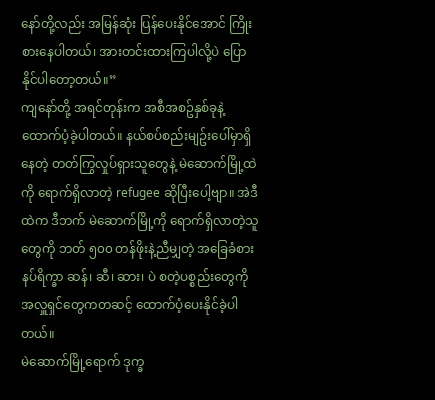နော်တို့လည်း အမြန်ဆုံး ပြန်ပေးနိုင်အောင် ကြိုးစားနေပါတယ်၊ အားတင်းထားကြပါလို့ပဲ ပြောနိုင်ပါတော့တယ်။”
ကျနော်တို့ အရင်တုန်းက အစီအစဥ်နှစ်ခုနဲ့ ထောက်ပံ့ခဲ့ပါတယ်။ နယ်စပ်စည်းမျဥ်းပေါ်မှာရှိနေတဲ့ တတ်ကြွလှုပ်ရှားသူတွေနဲ့ မဲဆောက်မြို့ထဲကို ရောက်ရှိလာတဲ့ refugee ဆိုပြီးပေါ့ဗျာ။ အဲဒီထဲက ဒီဘက် မဲဆောက်မြို့ကို ရောက်ရှိလာတဲ့သူတွေကို ဘတ် ၅၀၀ တန်ဖိုးနဲ့ညီမျှတဲ့ အခြေခံစားနပ်ရိက္ခာ ဆန်၊ ဆီ၊ ဆား၊ ပဲ စတဲ့ပစ္စည်းတွေကို အလှူရှင်တွေကတဆင့် ထောက်ပံ့ပေးနိုင်ခဲ့ပါတယ်။
မဲဆောက်မြို့ရောက် ဒုက္ခ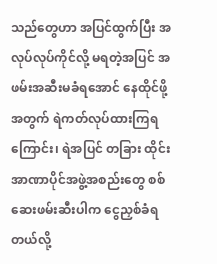သည်တွေဟာ အပြင်ထွက်ပြီး အလုပ်လုပ်ကိုင်လို့ မရတဲ့အပြင် အဖမ်းအဆီးမခံရအောင် နေထိုင်ဖို့အတွက် ရဲကတ်လုပ်ထားကြရကြောင်း၊ ရဲအပြင် တခြား ထိုင်းအာဏာပိုင်အဖွဲ့အစည်းတွေ စစ်ဆေးဖမ်းဆီးပါက ငွေညှစ်ခံရတယ်လို့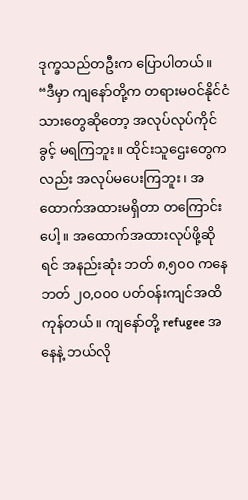ဒုက္ခသည်တဦးက ပြောပါတယ်။
“ဒီမှာ ကျနော်တို့က တရားမဝင်နိုင်ငံသားတွေဆိုတော့ အလုပ်လုပ်ကိုင်ခွင့် မရကြဘူး။ ထိုင်းသူဌေးတွေကလည်း အလုပ်မပေးကြဘူး၊ အထောက်အထားမရှိတာ တကြောင်းပေါ့။ အထောက်အထားလုပ်ဖို့ဆိုရင် အနည်းဆုံး ဘတ် ၈,၅၀၀ ကနေ ဘတ် ၂၀,၀၀၀ ပတ်ဝန်းကျင်အထိ ကုန်တယ်။ ကျနော်တို့ refugee အနေနဲ့ ဘယ်လို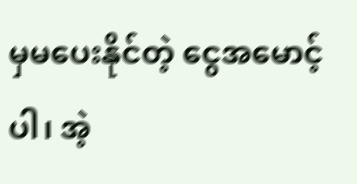မှမပေးနိုင်တဲ့ ငွေအမောင့်ပါ၊ အဲ့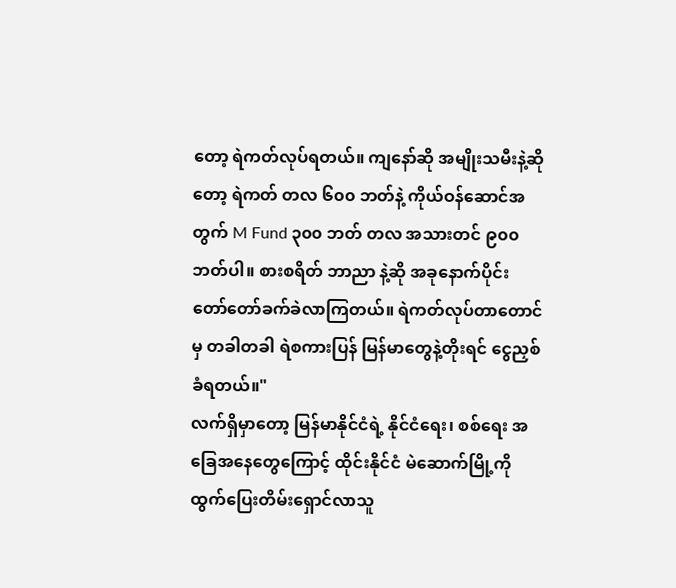တော့ ရဲကတ်လုပ်ရတယ်။ ကျနော်ဆို အမျိုးသမီးနဲ့ဆိုတော့ ရဲကတ် တလ ၆၀၀ ဘတ်နဲ့ ကိုယ်ဝန်ဆောင်အတွက် M Fund ၃၀၀ ဘတ် တလ အသားတင် ၉၀၀ ဘတ်ပါ။ စားစရိတ် ဘာညာ နဲ့ဆို အခုနောက်ပိုင်း တော်တော်ခက်ခဲလာကြတယ်။ ရဲကတ်လုပ်တာတောင်မှ တခါတခါ ရဲစကားပြန် မြန်မာတွေနဲ့တိုးရင် ငွေညှစ်ခံရတယ်။"
လက်ရှိမှာတော့ မြန်မာနိုင်ငံရဲ့ နိုင်ငံရေး၊ စစ်ရေး အခြေအနေတွေကြောင့် ထိုင်းနိုင်ငံ မဲဆောက်မြို့ကို ထွက်ပြေးတိမ်းရှောင်လာသူ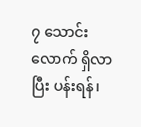၇ သောင်းလောက် ရှိလာပြီး ပန်းရန်၊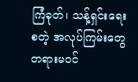ကြံခုတ်၊ သန့်ရှင်းရေး စတဲ့ အလုပ်ကြမ်းတွေ တရားမဝင်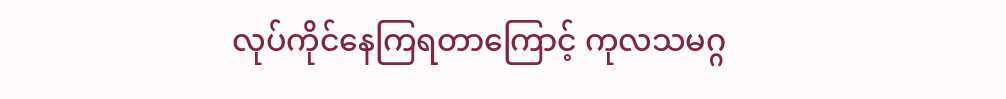လုပ်ကိုင်နေကြရတာကြောင့် ကုလသမဂ္ဂ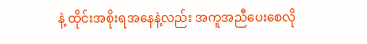နဲ့ ထိုင်းအစိုးရအနေနဲ့လည်း အကူအညီပေးစေလို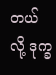တယ်လို့ ဒုက္ခ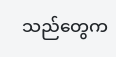သည်တွေက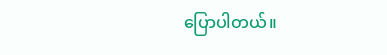ပြောပါတယ်။